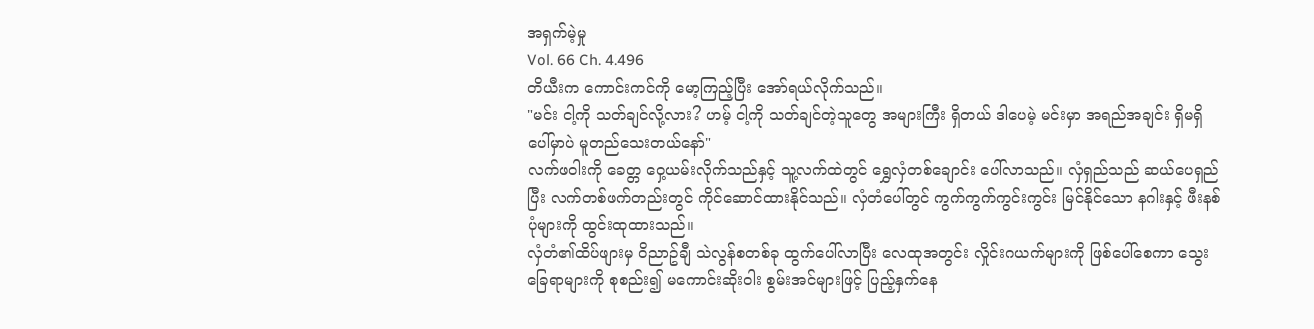အရှက်မဲ့မှု
Vol. 66 Ch. 4.496
တိယီးက ကောင်းကင်ကို မော့ကြည့်ပြီး အော်ရယ်လိုက်သည်။
"မင်း ငါ့ကို သတ်ချင်လို့လား? ဟမ့် ငါ့ကို သတ်ချင်တဲ့သူတွေ အများကြီး ရှိတယ် ဒါပေမဲ့ မင်းမှာ အရည်အချင်း ရှိမရှိပေါ်မှာပဲ မူတည်သေးတယ်နော်"
လက်ဖဝါးကို ခေတ္တ ဝှေ့ယမ်းလိုက်သည်နှင့် သူ့လက်ထဲတွင် ရွှေလှံတစ်ချောင်း ပေါ်လာသည်။ လှံရှည်သည် ဆယ်ပေရှည်ပြီး လက်တစ်ဖက်တည်းတွင် ကိုင်ဆောင်ထားနိုင်သည်။ လှံတံပေါ်တွင် ကွက်ကွက်ကွင်းကွင်း မြင်နိုင်သော နဂါးနှင့် ဖီးနစ်ပုံများကို ထွင်းထုထားသည်။
လှံတံ၏ထိပ်ဖျားမှ ဝိညာဥ်ချီ သဲလွန်စတစ်ခု ထွက်ပေါ်လာပြီး လေထုအတွင်း လှိုင်းဂယက်များကို ဖြစ်ပေါ်စေကာ သွေးခြေရာများကို စုစည်း၍ မကောင်းဆိုးဝါး စွမ်းအင်များဖြင့် ပြည့်နှက်နေ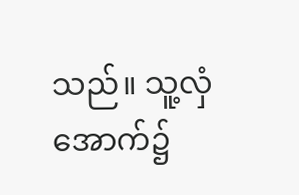သည်။ သူ့လှံအောက်၌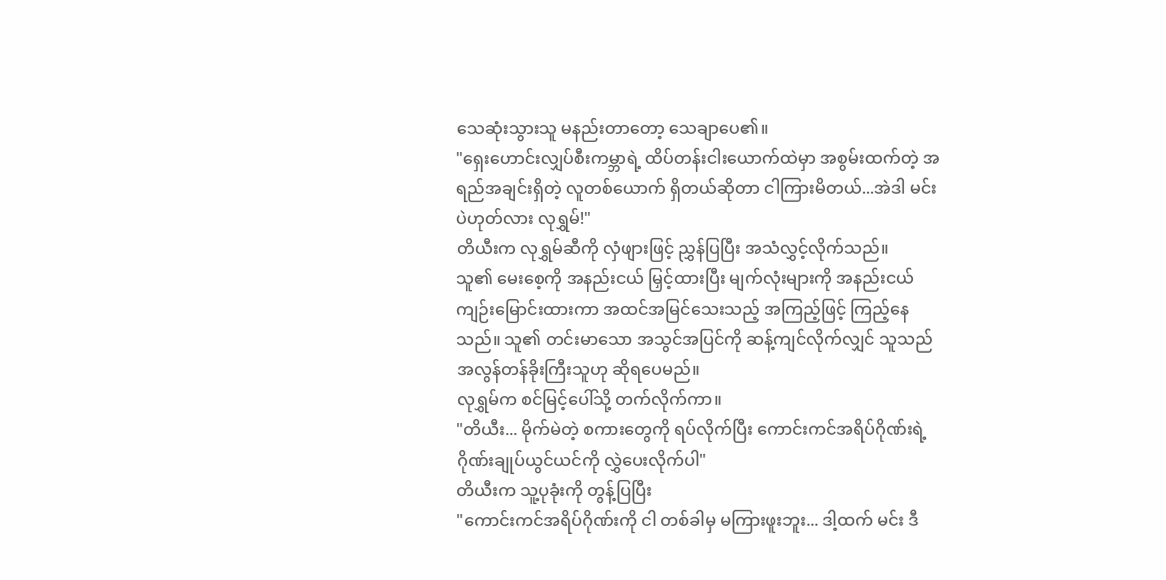သေဆုံးသွားသူ မနည်းတာတော့ သေချာပေ၏။
"ရှေးဟောင်းလျှပ်စီးကမ္ဘာရဲ့ ထိပ်တန်းငါးယောက်ထဲမှာ အစွမ်းထက်တဲ့ အရည်အချင်းရှိတဲ့ လူတစ်ယောက် ရှိတယ်ဆိုတာ ငါကြားမိတယ်...အဲဒါ မင်းပဲဟုတ်လား လုရွှမ်!"
တိယီးက လုရွှမ်ဆီကို လှံဖျားဖြင့် ညွှန်ပြပြီး အသံလွှင့်လိုက်သည်။
သူ၏ မေးစေ့ကို အနည်းငယ် မြှင့်ထားပြီး မျက်လုံးများကို အနည်းငယ် ကျဉ်းမြောင်းထားကာ အထင်အမြင်သေးသည့် အကြည့်ဖြင့် ကြည့်နေသည်။ သူ၏ တင်းမာသော အသွင်အပြင်ကို ဆန့်ကျင်လိုက်လျှင် သူသည် အလွန်တန်ခိုးကြီးသူဟု ဆိုရပေမည်။
လုရွှမ်က စင်မြင့်ပေါ်သို့ တက်လိုက်ကာ။
"တိယီး... မိုက်မဲတဲ့ စကားတွေကို ရပ်လိုက်ပြီး ကောင်းကင်အရိပ်ဂိုဏ်းရဲ့ ဂိုဏ်းချုပ်ယွင်ယင်ကို လွှဲပေးလိုက်ပါ"
တိယီးက သူ့ပုခုံးကို တွန့်ပြပြီး
"ကောင်းကင်အရိပ်ဂိုဏ်းကို ငါ တစ်ခါမှ မကြားဖူးဘူး... ဒါ့ထက် မင်း ဒီ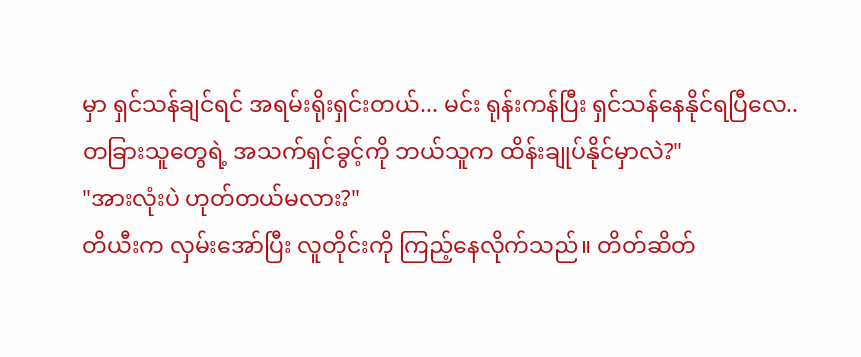မှာ ရှင်သန်ချင်ရင် အရမ်းရိုးရှင်းတယ်... မင်း ရုန်းကန်ပြီး ရှင်သန်နေနိုင်ရပြီလေ.. တခြားသူတွေရဲ့ အသက်ရှင်ခွင့်ကို ဘယ်သူက ထိန်းချုပ်နိုင်မှာလဲ?"
"အားလုံးပဲ ဟုတ်တယ်မလား?"
တိယီးက လှမ်းအော်ပြီး လူတိုင်းကို ကြည့်နေလိုက်သည်။ တိတ်ဆိတ်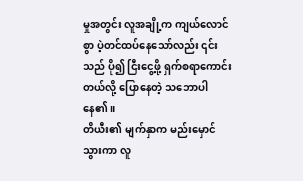မှုအတွင်း လူအချို့က ကျယ်လောင်စွာ ပဲ့တင်ထပ်နေသော်လည်း ၎င်းသည် ပို၍ ငြီးငွေ့ဖို့ ရှက်စရာကောင်းတယ်လို့ ပြောနေတဲ့ သဘောပါနေ၏။
တိယီး၏ မျက်နှာက မည်းမှောင်သွားကာ လူ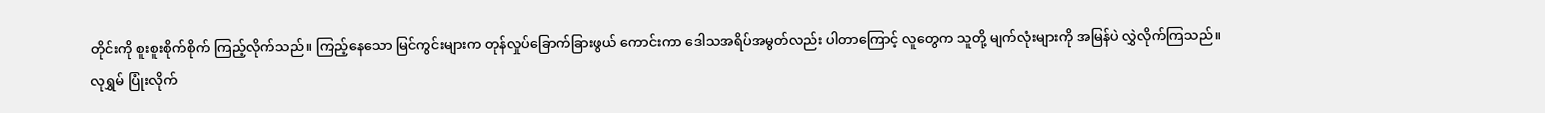တိုင်းကို စူးစူးစိုက်စိုက် ကြည့်လိုက်သည်။ ကြည့်နေသော မြင်ကွင်းများက တုန်လှုပ်ခြောက်ခြားဖွယ် ကောင်းကာ ဒေါသအရိပ်အမွတ်လည်း ပါတာကြောင့် လူတွေက သူတို့ မျက်လုံးများကို အမြန်ပဲ လွှဲလိုက်ကြသည်။
လုရွှမ် ပြုံးလိုက်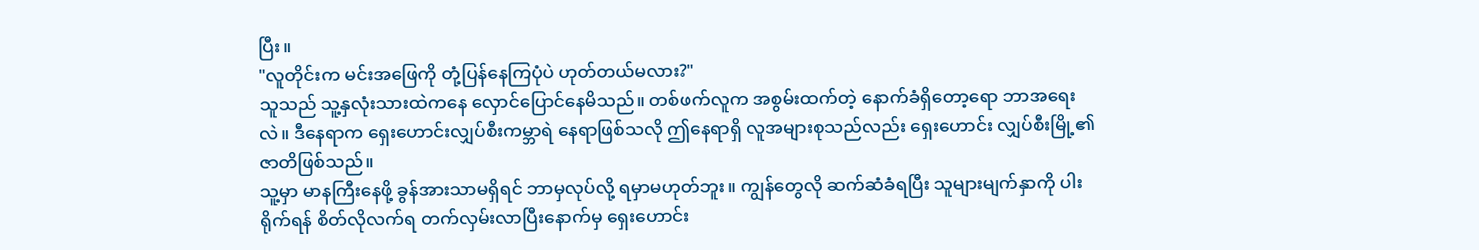ပြီး။
"လူတိုင်းက မင်းအဖြေကို တုံ့ပြန်နေကြပုံပဲ ဟုတ်တယ်မလား?"
သူသည် သူ့နှလုံးသားထဲကနေ လှောင်ပြောင်နေမိသည်။ တစ်ဖက်လူက အစွမ်းထက်တဲ့ နောက်ခံရှိတော့ရော ဘာအရေးလဲ။ ဒီနေရာက ရှေးဟောင်းလျှပ်စီးကမ္ဘာရဲ နေရာဖြစ်သလို ဤနေရာရှိ လူအများစုသည်လည်း ရှေးဟောင်း လျှပ်စီးမြို့၏ ဇာတိဖြစ်သည်။
သူ့မှာ မာနကြီးနေဖို့ ခွန်အားသာမရှိရင် ဘာမှလုပ်လို့ ရမှာမဟုတ်ဘူး။ ကျွန်တွေလို ဆက်ဆံခံရပြီး သူများမျက်နှာကို ပါးရိုက်ရန် စိတ်လိုလက်ရ တက်လှမ်းလာပြီးနောက်မှ ရှေးဟောင်း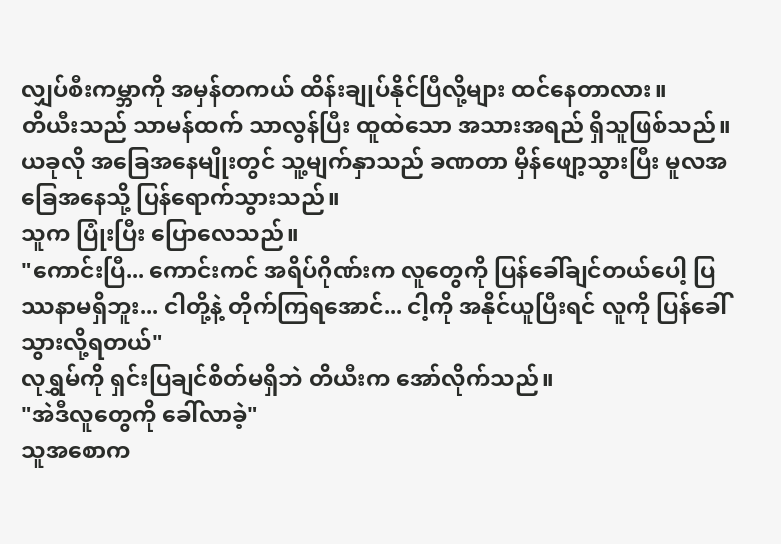လျှပ်စီးကမ္ဘာကို အမှန်တကယ် ထိန်းချုပ်နိုင်ပြီလို့များ ထင်နေတာလား။
တိယီးသည် သာမန်ထက် သာလွန်ပြီး ထူထဲသော အသားအရည် ရှိသူဖြစ်သည်။ ယခုလို အခြေအနေမျိုးတွင် သူ့မျက်နှာသည် ခဏတာ မှိန်ဖျော့သွားပြီး မူလအခြေအနေသို့ ပြန်ရောက်သွားသည်။
သူက ပြုံးပြီး ပြောလေသည်။
"ကောင်းပြီ... ကောင်းကင် အရိပ်ဂိုဏ်းက လူတွေကို ပြန်ခေါ်ချင်တယ်ပေါ့ ပြဿနာမရှိဘူး... ငါတို့နဲ့ တိုက်ကြရအောင်... ငါ့ကို အနိုင်ယူပြီးရင် လူကို ပြန်ခေါ်သွားလို့ရတယ်"
လုရွှမ်ကို ရှင်းပြချင်စိတ်မရှိဘဲ တိယီးက အော်လိုက်သည်။
"အဲဒီလူတွေကို ခေါ်လာခဲ့"
သူအစောက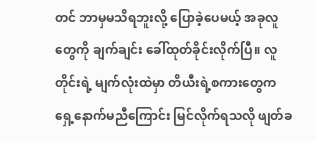တင် ဘာမှမသိရဘူးလို့ ပြောခဲ့ပေမယ့် အခုလူတွေကို ချက်ချင်း ခေါ်ထုတ်ခိုင်းလိုက်ပြီ။ လူတိုင်းရဲ့ မျက်လုံးထဲမှာ တိယီးရဲ့စကားတွေက ရှေ့နောက်မညီကြောင်း မြင်လိုက်ရသလို ဖျတ်ခ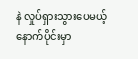နဲ လှုပ်ရှားသွားပေမယ့် နောက်ပိုင်းမှာ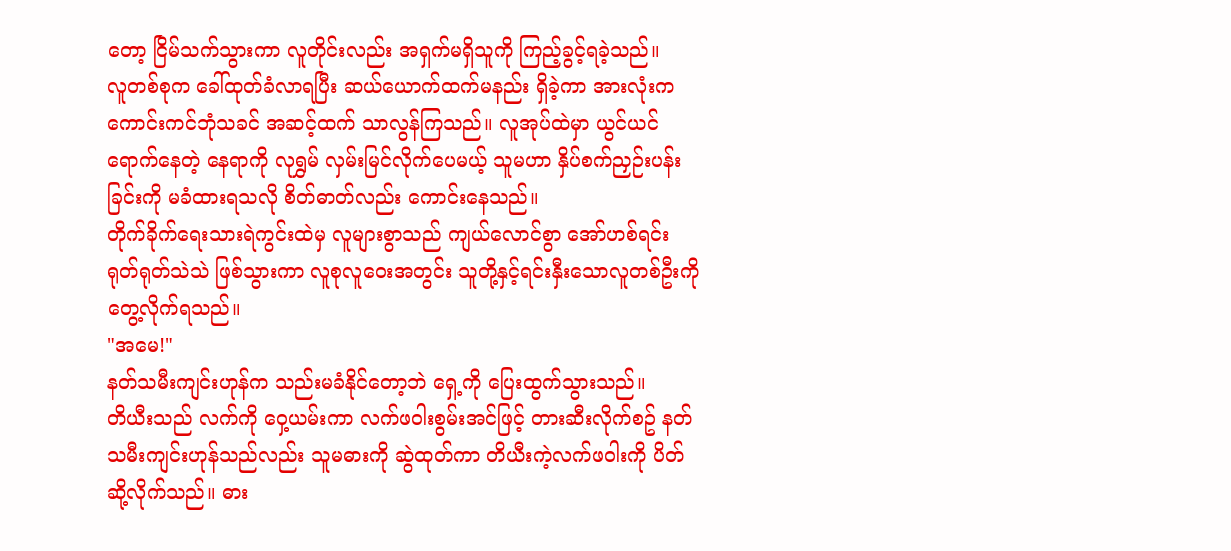တော့ ငြိမ်သက်သွားကာ လူတိုင်းလည်း အရှက်မရှိသူကို ကြည့်ခွင့်ရခဲ့သည်။
လူတစ်စုက ခေါ်ထုတ်ခံလာရပြီး ဆယ်ယောက်ထက်မနည်း ရှိခဲ့ကာ အားလုံးက ကောင်းကင်ဘုံသခင် အဆင့်ထက် သာလွန်ကြသည်။ လူအုပ်ထဲမှာ ယွင်ယင်ရောက်နေတဲ့ နေရာကို လုရွှမ် လှမ်းမြင်လိုက်ပေမယ့် သူမဟာ နှိပ်စက်ညှဉ်းပန်းခြင်းကို မခံထားရသလို စိတ်ဓာတ်လည်း ကောင်းနေသည်။
တိုက်ခိုက်ရေးသားရဲကွင်းထဲမှ လူများစွာသည် ကျယ်လောင်စွာ အော်ဟစ်ရင်း ရုတ်ရုတ်သဲသဲ ဖြစ်သွားကာ လူစုလူဝေးအတွင်း သူတို့နှင့်ရင်းနှီးသောလူတစ်ဦးကို တွေ့လိုက်ရသည်။
"အမေ!"
နတ်သမီးကျင်းဟုန်က သည်းမခံနိုင်တော့ဘဲ ရှေ့ကို ပြေးထွက်သွားသည်။
တိယီးသည် လက်ကို ဝှေ့ယမ်းကာ လက်ဖဝါးစွမ်းအင်ဖြင့် တားဆီးလိုက်စဥ် နတ်သမီးကျင်းဟုန်သည်လည်း သူမဓားကို ဆွဲထုတ်ကာ တိယီးကဲ့လက်ဖဝါးကို ပိတ်ဆို့လိုက်သည်။ ဓား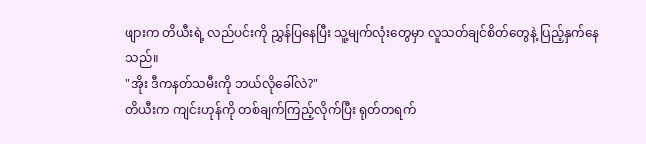ဖျားက တိယီးရဲ့ လည်ပင်းကို ညွှန်ပြနေပြီး သူ့မျက်လုံးတွေမှာ လူသတ်ချင်စိတ်တွေနဲ့ ပြည့်နှက်နေသည်။
"အိုး ဒီကနတ်သမီးကို ဘယ်လိုခေါ်လဲ?"
တိယီးက ကျင်းဟုန်ကို တစ်ချက်ကြည့်လိုက်ပြီး ရုတ်တရက်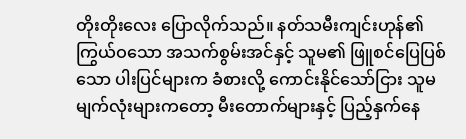တိုးတိုးလေး ပြောလိုက်သည်။ နတ်သမီးကျင်းဟုန်၏ ကြွယ်ဝသော အသက်စွမ်းအင်နှင့် သူမ၏ ဖြူစင်ပြေပြစ်သော ပါးပြင်များက ခံစားလို့ ကောင်းနိုင်သော်ငြား သူမမျက်လုံးများကတော့ မီးတောက်များနှင့် ပြည့်နှက်နေ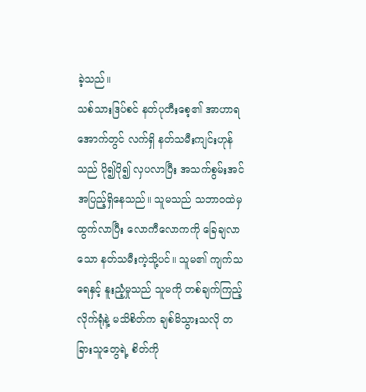ခဲ့သည်။
သစ်သားဒြပ်စင် နတ်ပုတီးစေ့၏ အာဟာရအောက်တွင် လက်ရှိ နတ်သမီးကျင်းဟုန်သည် ပို၍ပို၍ လှပလာပြီး အသက်စွမ်းအင် အပြည့်ရှိနေသည်။ သူမသည် သဘာဝထဲမှ ထွက်လာပြီး လောကီလောကကို ခြေချလာသော နတ်သမီးကဲ့သို့ပင်။ သူမ၏ ကျက်သရေနှင့် နူးညံ့မှုသည် သူမကို တစ်ချက်ကြည့်လိုက်ရုံနဲ့ မသိစိတ်က ချစ်မိသွားသလို တခြားသူတွေရဲ့ စိတ်ကို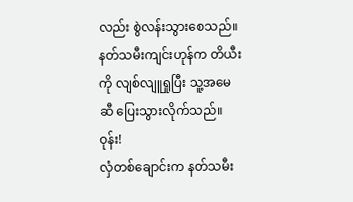လည်း စွဲလန်းသွားစေသည်။
နတ်သမီးကျင်းဟုန်က တိယီးကို လျစ်လျူရှုပြီး သူ့အမေဆီ ပြေးသွားလိုက်သည်။
ဝုန်း!
လှံတစ်ချောင်းက နတ်သမီး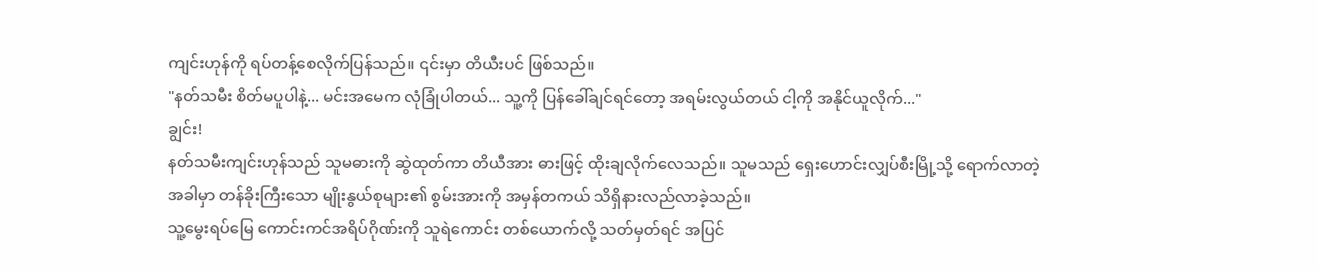ကျင်းဟုန်ကို ရပ်တန့်စေလိုက်ပြန်သည်။ ၎င်းမှာ တိယီးပင် ဖြစ်သည်။
"နတ်သမီး စိတ်မပူပါနဲ့... မင်းအမေက လုံခြုံပါတယ်... သူ့ကို ပြန်ခေါ်ချင်ရင်တော့ အရမ်းလွယ်တယ် ငါ့ကို အနိုင်ယူလိုက်..."
ချွင်း!
နတ်သမီးကျင်းဟုန်သည် သူမဓားကို ဆွဲထုတ်ကာ တိယီအား ဓားဖြင့် ထိုးချလိုက်လေသည်။ သူမသည် ရှေးဟောင်းလျှပ်စီးမြို့သို့ ရောက်လာတဲ့အခါမှာ တန်ခိုးကြီးသော မျိုးနွယ်စုများ၏ စွမ်းအားကို အမှန်တကယ် သိရှိနားလည်လာခဲ့သည်။
သူ့မွေးရပ်မြေ ကောင်းကင်အရိပ်ဂိုဏ်းကို သူရဲကောင်း တစ်ယောက်လို့ သတ်မှတ်ရင် အပြင်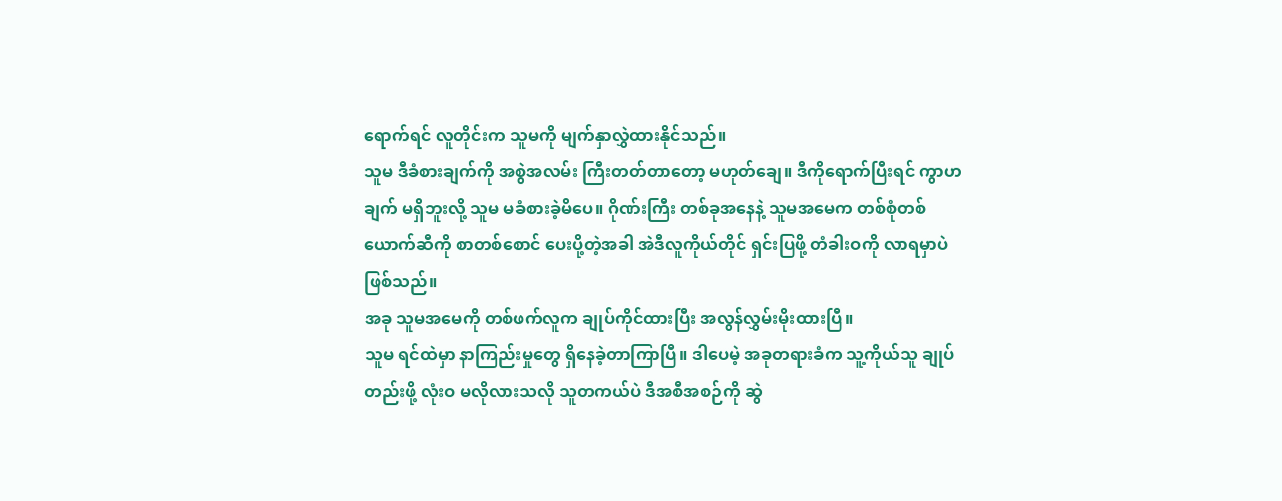ရောက်ရင် လူတိုင်းက သူမကို မျက်နှာလွှဲထားနိုင်သည်။
သူမ ဒီခံစားချက်ကို အစွဲအလမ်း ကြီးတတ်တာတော့ မဟုတ်ချေ။ ဒီကိုရောက်ပြီးရင် ကွာဟချက် မရှိဘူးလို့ သူမ မခံစားခဲ့မိပေ။ ဂိုဏ်းကြီး တစ်ခုအနေနဲ့ သူမအမေက တစ်စုံတစ်ယောက်ဆီကို စာတစ်စောင် ပေးပို့တဲ့အခါ အဲဒီလူကိုယ်တိုင် ရှင်းပြဖို့ တံခါးဝကို လာရမှာပဲ ဖြစ်သည်။
အခု သူမအမေကို တစ်ဖက်လူက ချုပ်ကိုင်ထားပြီး အလွန်လွှမ်းမိုးထားပြီ။
သူမ ရင်ထဲမှာ နာကြည်းမှုတွေ ရှိနေခဲ့တာကြာပြီ။ ဒါပေမဲ့ အခုတရားခံက သူ့ကိုယ်သူ ချုပ်တည်းဖို့ လုံးဝ မလိုလားသလို သူတကယ်ပဲ ဒီအစီအစဉ်ကို ဆွဲ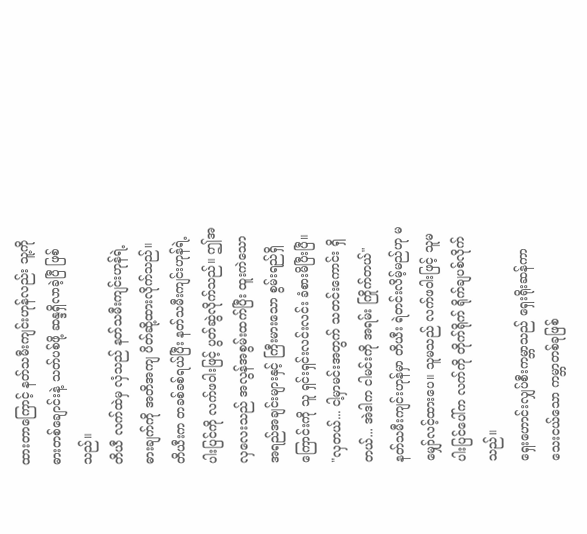ထားတာကြောင့် နတ်သမီးကျင်းဟုန်လည်း သူ့ကို ဓားတစ်ချောင်းနဲ့ သတ်ပစ်ဖို့ ဆန္ဒရှိလာခဲ့ပြီ ဖြစ်သည်။
တိယီ လက်ထဲမှ လှံသည် နတ်သမီးကျင်းဟုန်ရဲ့ ဓားချက်ကို အတိအကျ ပိတ်ဆို့ထားလိုက်သည်။
တိယီးက တခစ်ခစ်ရယ်ပြီး နတ်သမီးကျင်းဟုန်ရဲ့ ပါးပြင်ကို လက်ဖဝါးဖြင့် ပွတ်ဆွဲလိုက်သည်။ ဤအလှလေးသည် အလွန်အစွမ်းထက်ပြီး ထူးကဲသော အရည်အချင်းများနှင့် ကြီးမားသော စွမ်းရည်ရှိကြောင်းကို သူ ရှင်းရှင်းလင်းလင်း ခံစားမိပြီးပြီ။
"လှတယ်... ငါ့မှာမင်းအတွက် သတင်းကောင်း ရှိတယ်... အဲဒါက ငါမင်းကို အရမ်း ကြိုက်တယ်"
နတ်သမီးကျင်းဟုန်မှာ တိယီး ရဲတင်းလိမ့်မည်ဟု မမျှော်လင့်ထားပေ။ သူမသည် လက်ဖဝါးဖြင့် သူမပါးပြင်ပေါ်က လက်ကို တိုက်ရိုက် ရိုက်ချပစ်လိုက်သည်။
ရှေးဟောင်းလျှပ်စီးကမ္ဘာသည် ရှေးရိုးဆန်ကာ သေးငယ်သော ကမ္ဘာတစ်ခုဖြစ်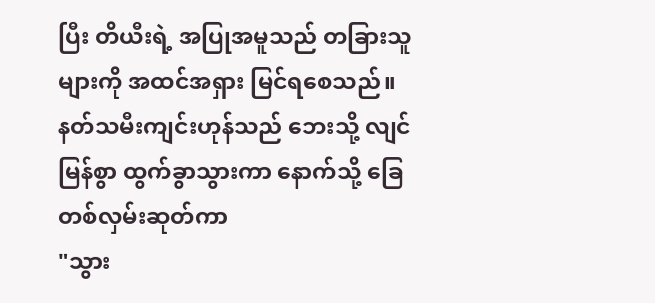ပြီး တိယီးရဲ့ အပြုအမူသည် တခြားသူများကို အထင်အရှား မြင်ရစေသည်။
နတ်သမီးကျင်းဟုန်သည် ဘေးသို့ လျင်မြန်စွာ ထွက်ခွာသွားကာ နောက်သို့ ခြေတစ်လှမ်းဆုတ်ကာ
"သွား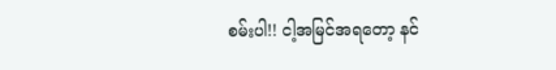စမ်းပါ!! ငါ့အမြင်အရတော့ နင်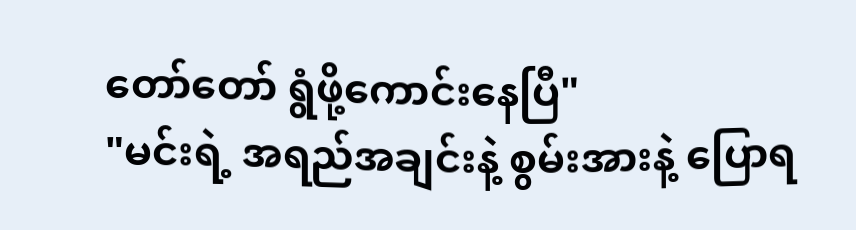တော်တော် ရွံဖို့ကောင်းနေပြီ"
"မင်းရဲ့ အရည်အချင်းနဲ့ စွမ်းအားနဲ့ ပြောရ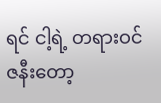ရင် ငါ့ရဲ့ တရားဝင်ဇနီးတော့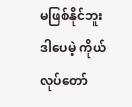မဖြစ်နိုင်ဘူး ဒါပေမဲ့ ကိုယ်လုပ်တော်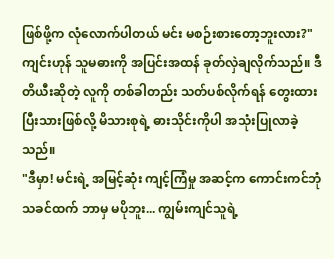ဖြစ်ဖို့က လုံလောက်ပါတယ် မင်း မစဉ်းစားတော့ဘူးလား?"
ကျင်းဟုန် သူမဓားကို အပြင်းအထန် ခုတ်လှဲချလိုက်သည်။ ဒီတိယီးဆိုတဲ့ လူကို တစ်ခါတည်း သတ်ပစ်လိုက်ရန် တွေးထားပြီးသားဖြစ်လို့ မိသားစုရဲ့ ဓားသိုင်းကိုပါ အသုံးပြုလာခဲ့သည်။
"ဒီမှာ! မင်းရဲ့ အမြင့်ဆုံး ကျင့်ကြံမှု အဆင့်က ကောင်းကင်ဘုံသခင်ထက် ဘာမှ မပိုဘူး... ကျွမ်းကျင်သူရဲ့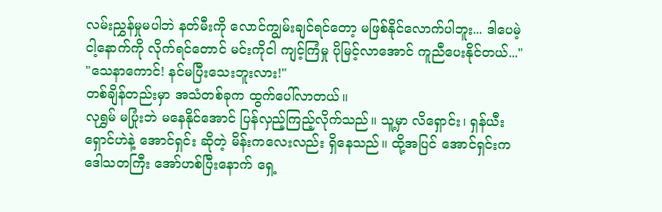လမ်းညွှန်မှုမပါဘဲ နတ်မီးကို လောင်ကျွမ်းချင်ရင်တော့ မဖြစ်နိုင်လောက်ပါဘူး... ဒါပေမဲ့ ငါ့နောက်ကို လိုက်ရင်တောင် မင်းကိုငါ ကျင့်ကြံမှု ပိုမြင့်လာအောင် ကူညီပေးနိုင်တယ်..."
"သေနာကောင်! နင်မပြီးသေးဘူးလား!"
တစ်ချိန်တည်းမှာ အသံတစ်ခုက ထွက်ပေါ်လာတယ်။
လုရွှမ် မပြုံးဘဲ မနေနိုင်အောင် ပြန်လှည့်ကြည့်လိုက်သည်။ သူ့မှာ လိရှောင်း၊ ရှန်ယီးရှောင်ဟဲနဲ့ အောင်ရှင်း ဆိုတဲ့ မိန်းကလေးလည်း ရှိနေသည်။ ထို့အပြင် အောင်ရှင်းက ဒေါသတကြီး အော်ဟစ်ပြီးနောက် ရှေ့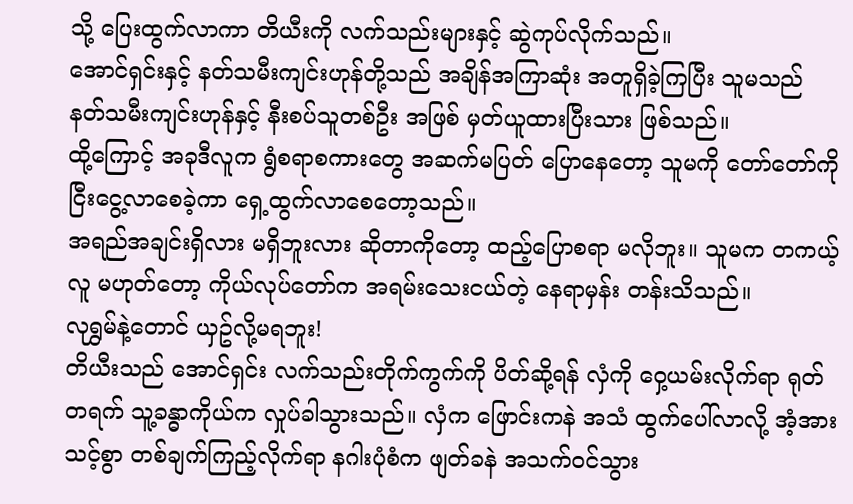သို့ ပြေးထွက်လာကာ တိယီးကို လက်သည်းများနှင့် ဆွဲကုပ်လိုက်သည်။
အောင်ရှင်းနှင့် နတ်သမီးကျင်းဟုန်တို့သည် အချိန်အကြာဆုံး အတူရှိခဲ့ကြပြီး သူမသည် နတ်သမီးကျင်းဟုန်နှင့် နီးစပ်သူတစ်ဦး အဖြစ် မှတ်ယူထားပြီးသား ဖြစ်သည်။
ထို့ကြောင့် အခုဒီလူက ရွံစရာစကားတွေ အဆက်မပြတ် ပြောနေတော့ သူမကို တော်တော်ကို ငြီးငွေ့လာစေခဲ့ကာ ရှေ့ထွက်လာစေတော့သည်။
အရည်အချင်းရှိလား မရှိဘူးလား ဆိုတာကိုတော့ ထည့်ပြောစရာ မလိုဘူး။ သူမက တကယ့်လူ မဟုတ်တော့ ကိုယ်လုပ်တော်က အရမ်းသေးငယ်တဲ့ နေရာမှန်း တန်းသိသည်။
လုရွှမ်နဲ့တောင် ယှဥ်လို့မရဘူး!
တိယီးသည် အောင်ရှင်း လက်သည်းတိုက်ကွက်ကို ပိတ်ဆို့ရန် လှံကို ဝှေ့ယမ်းလိုက်ရာ ရုတ်တရက် သူ့ခန္ဓာကိုယ်က လှုပ်ခါသွားသည်။ လှံက ဖြောင်းကနဲ အသံ ထွက်ပေါ်လာလို့ အံ့အားသင့်စွာ တစ်ချက်ကြည့်လိုက်ရာ နဂါးပုံစံက ဖျတ်ခနဲ အသက်ဝင်သွား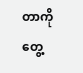တာကို တွေ့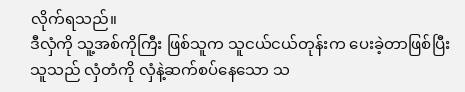လိုက်ရသည်။
ဒီလှံကို သူ့အစ်ကိုကြီး ဖြစ်သူက သူငယ်ငယ်တုန်းက ပေးခဲ့တာဖြစ်ပြီး သူသည် လှံတံကို လှံနဲ့ဆက်စပ်နေသော သ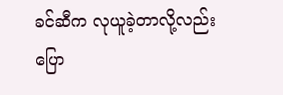ခင်ဆီက လုယူခဲ့တာလို့လည်း ပြော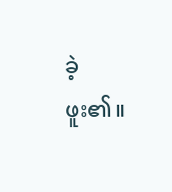ခဲ့ဖူး၏။